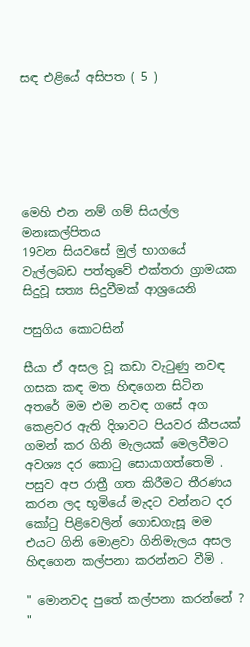සඳ එළියේ අසිපත ( 5 )






මෙහි එන නම් ගම් සියල්ල මනඃකල්පිතය
19වන සියවසේ මුල් භාගයේ වැල්ලබඩ පත්තුවේ එක්තරා ග්‍රාමයක සිදුවූ සත්‍ය සිදුවීමක් ආශ්‍රයෙනි

පසුගිය කොටසින්

සීයා ඒ අසල වූ කඩා වැටුණු නවඳ ගසක කඳ මත හිඳගෙන සිටින අතරේ මම එම නවඳ ගසේ අග කෙළවර ඇති දිශාවට පියවර කීපයක් ගමන් කර ගිනි මැලයක් මෙලවීමට අවශ්‍ය දර කොටු සොයාගත්තෙමි . පසුව අප රාත්‍රී ගත කිරීමට තීරණය කරන ලද භූමියේ මැදට වන්නට දර කෝටු පිළිවෙලින් ගොඩගැසූ මම එයට ගිනි මොළවා ගිනිමැලය අසල හිඳගෙන කල්පනා කරන්නට වීමි .

" මොනවද පුතේ කල්පනා කරන්නේ ? "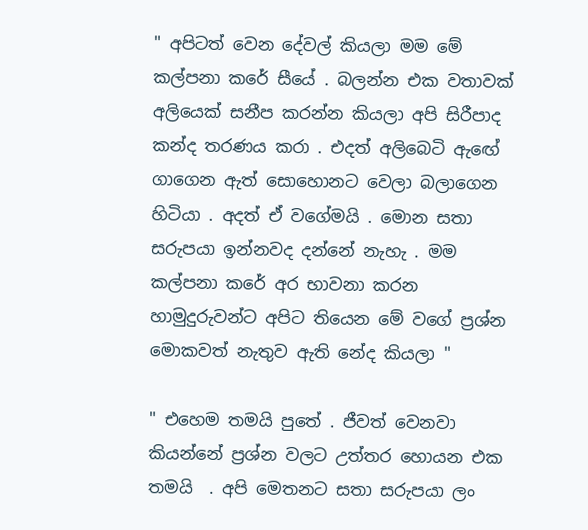" අපිටත් වෙන දේවල් කියලා මම මේ කල්පනා කරේ සීයේ . බලන්න එක වතාවක් අලියෙක් සනීප කරන්න කියලා අපි සිරීපාද කන්ද තරණය කරා . එදත් අලිබෙටි ඇඟේ ගාගෙන ඇත් සොහොනට වෙලා බලාගෙන හිටියා . අදත් ඒ වගේමයි . මොන සතා සරුපයා ඉන්නවද දන්නේ නැහැ . මම කල්පනා කරේ අර භාවනා කරන හාමුදුරුවන්ට අපිට තියෙන මේ වගේ ප්‍රශ්න මොකවත් නැතුව ඇති නේද කියලා "

" එහෙම තමයි පුතේ . ජීවත් වෙනවා කියන්නේ ප්‍රශ්න වලට උත්තර හොයන එක තමයි  . අපි මෙතනට සතා සරුපයා ලං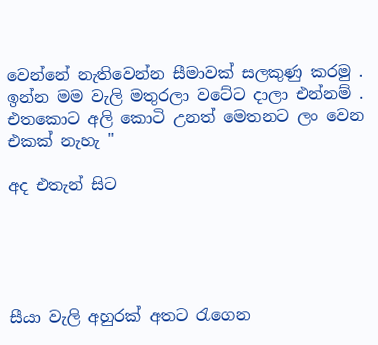වෙන්නේ නැතිවෙන්න සීමාවක් සලකුණු කරමු . ඉන්න මම වැලි මතුරලා වටේට දාලා එන්නම් . එතකොට අලි කොටි උනත් මෙතනට ලං වෙන එකක් නැහැ "

අද එතැන් සිට





සීයා වැලි අහුරක් අතට රැගෙන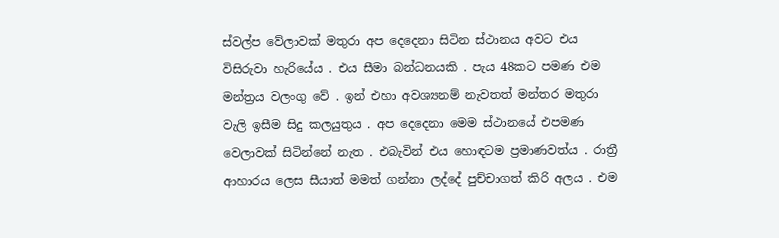ස්වල්ප වේලාවක් මතුරා අප දෙදෙනා සිටින ස්ථානය අවට එය විසිරුවා හැරියේය . එය සීමා බන්ධනයකි . පැය 48කට පමණ එම මන්ත්‍රය වලංගු වේ . ඉන් එහා අවශ්‍යනම් නැවතත් මන්තර මතුරා වැලි ඉසීම සිදු කලයුතුය . අප දෙදෙනා මෙම ස්ථානයේ එපමණ වෙලාවක් සිටින්නේ නැත . එබැවින් එය හොඳටම ප්‍රමාණවත්ය . රාත්‍රී ආහාරය ලෙස සීයාත් මමත් ගන්නා ලද්දේ පුච්චාගත් කිරි අලය . එම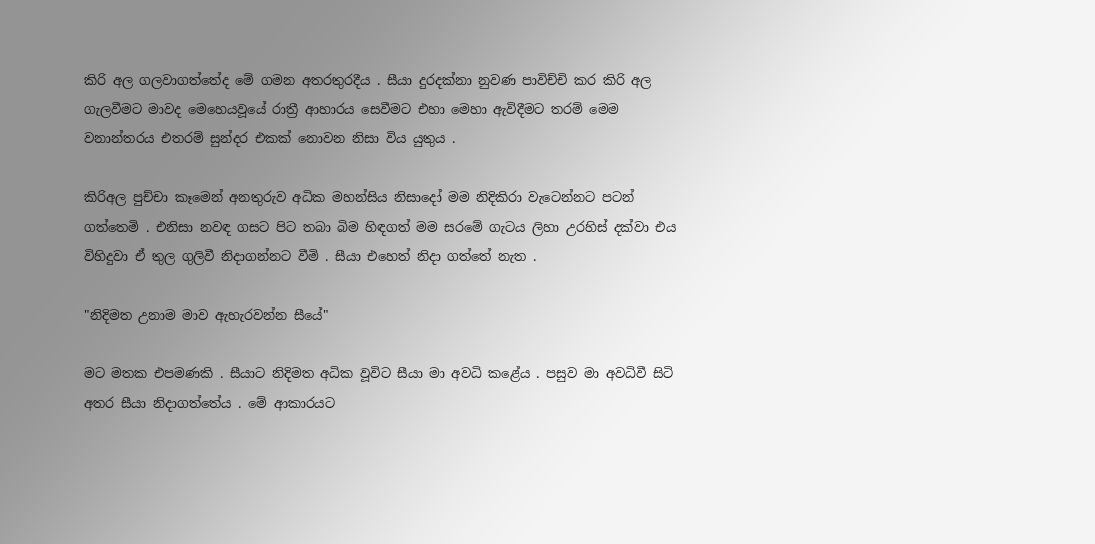කිරි අල ගලවාගත්තේද මේ ගමන අතරතුරදීය . සීයා දුරදක්නා නුවණ පාවිච්චි කර කිරි අල ගැලවීමට මාවද මෙහෙයවූයේ රාත්‍රී ආහාරය සෙවීමට එහා මෙහා ඇවිදීමට තරම් මෙම වනාන්තරය එතරම් සුන්දර එකක් නොවන නිසා විය යුතුය .

කිරිඅල පුච්චා කෑමෙන් අනතුරුව අධික මහන්සිය නිසාදෝ මම නිදිකිරා වැටෙන්නට පටන් ගත්තෙමි . එනිසා නවඳ ගසට පිට තබා බිම හිඳගත් මම සරමේ ගැටය ලිහා උරහිස් දක්වා එය විහිදුවා ඒ තුල ගුලිවී නිදාගන්නට වීමි . සීයා එහෙත් නිදා ගත්තේ නැත .

"නිදිමත උනාම මාව ඇහැරවන්න සීයේ"

මට මතක එපමණකි . සීයාට නිදිමත අධික වූවිට සීයා මා අවධි කළේය . පසුව මා අවධිවී සිටි අතර සීයා නිදාගත්තේය . මේ ආකාරයට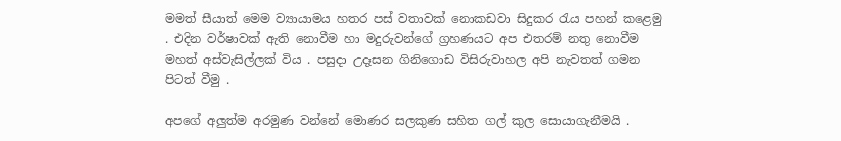මමත් සීයාත් මෙම ව්‍යායාමය හතර පස් වතාවක් නොකඩවා සිදුකර රැය පහන් කළෙමු . එදින වර්ෂාවක් ඇති නොවීම හා මදුරුවන්ගේ ග්‍රහණයට අප එතරම් නතු නොවීම මහත් අස්වැසිල්ලක් විය . පසුදා උදෑසන ගිනිගොඩ විසිරුවාහල අපි නැවතත් ගමන පිටත් වීමු .

අපගේ අලුත්ම අරමුණ වන්නේ මොණර සලකුණ සහිත ගල් කුල සොයාගැනීමයි .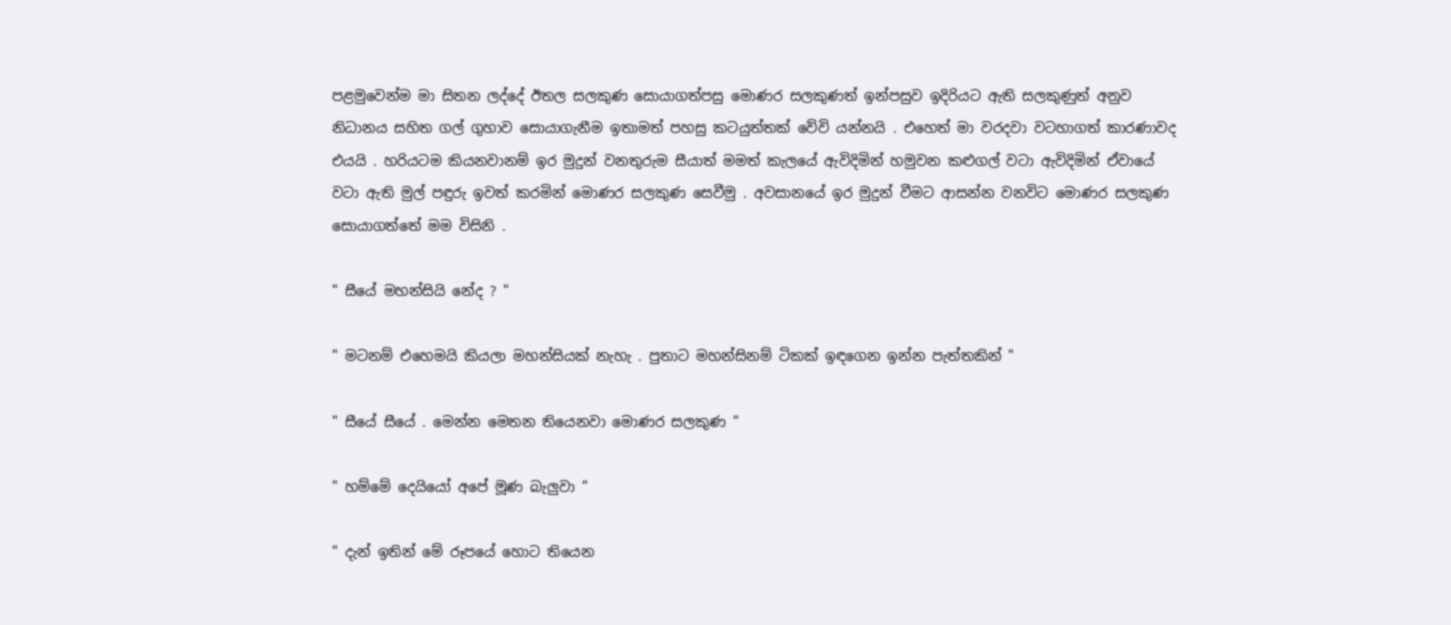පළමුවෙන්ම මා සිතන ලද්දේ ඊතල සලකුණ සොයාගත්පසු මොණර සලකුණත් ඉන්පසුව ඉදිරියට ඇති සලකුණුත් අනුව නිධානය සහිත ගල් ගුහාව සොයාගැනීම ඉතාමත් පහසු කටයුත්තක් වේවි යන්නයි . එහෙත් මා වරදවා වටහාගත් කාරණාවද එයයි . හරියටම කියනවානම් ඉර මුදුන් වනතුරුම සීයාත් මමත් කැලයේ ඇවිදිමින් හමුවන කළුගල් වටා ඇවිදිමින් ඒවායේ වටා ඇති මුල් පඳුරු ඉවත් කරමින් මොණර සලකුණ සෙවීමු . අවසානයේ ඉර මුදුන් වීමට ආසන්න වනවිට මොණර සලකුණ සොයාගත්තේ මම විසිනි .

" සීයේ මහන්සියි නේද ? "

" මටනම් එහෙමයි කියලා මහන්සියක් නැහැ . පුතාට මහන්සිනම් ටිකක් ඉඳගෙන ඉන්න පැත්තකින් "

" සීයේ සීයේ . මෙන්න මෙතන තියෙනවා මොණර සලකුණ "

" හම්මේ දෙයියෝ අපේ මූණ බැලුවා "

" දැන් ඉතින් මේ රූපයේ හොට තියෙන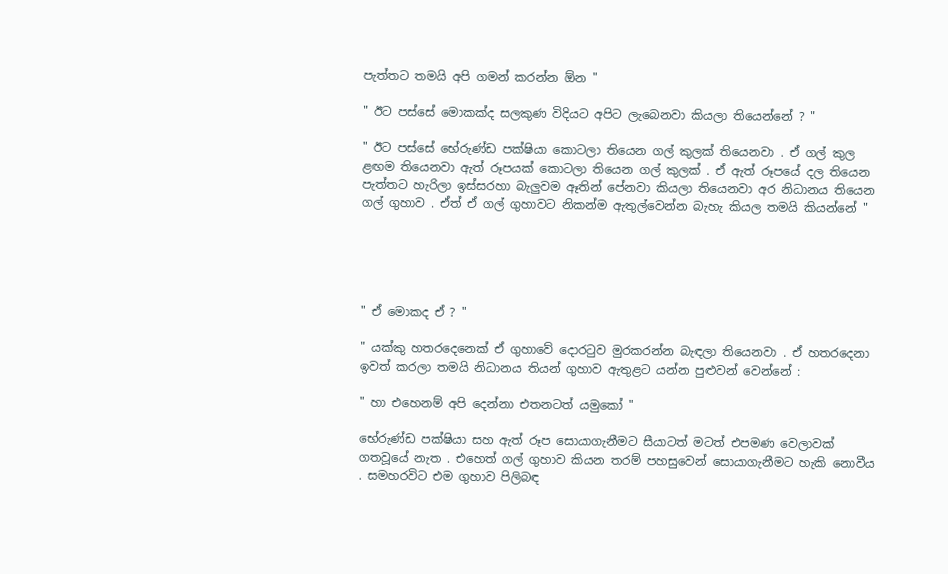පැත්තට තමයි අපි ගමන් කරන්න ඕන "

" ඊට පස්සේ මොකක්ද සලකුණ විදියට අපිට ලැබෙනවා කියලා තියෙන්නේ ? "

" ඊට පස්සේ භේරුණ්ඩ පක්ෂියා කොටලා තියෙන ගල් කුලක් තියෙනවා . ඒ ගල් කුල ළඟම තියෙනවා ඇත් රූපයක් කොටලා තියෙන ගල් කුලක් . ඒ ඇත් රූපයේ දල තියෙන පැත්තට හැරිලා ඉස්සරහා බැලුවම ඈතින් පේනවා කියලා තියෙනවා අර නිධානය තියෙන ගල් ගුහාව . ඒත් ඒ ගල් ගුහාවට නිකන්ම ඇතුල්වෙන්න බැහැ කියල තමයි කියන්නේ "





" ඒ මොකද ඒ ? "

" යක්කු හතරදෙනෙක් ඒ ගුහාවේ දොරටුව මුරකරන්න බැඳලා තියෙනවා . ඒ හතරදෙනා ඉවත් කරලා තමයි නිධානය තියන් ගුහාව ඇතුළට යන්න පුළුවන් වෙන්නේ :

" හා එහෙනම් අපි දෙන්නා එතනටත් යමුකෝ "

භේරුණ්ඩ පක්ෂියා සහ ඇත් රූප සොයාගැනීමට සීයාටත් මටත් එපමණ වෙලාවක් ගතවූයේ නැත . එහෙත් ගල් ගුහාව කියන තරම් පහසුවෙන් සොයාගැනීමට හැකි නොවීය . සමහරවිට එම ගුහාව පිලිබඳ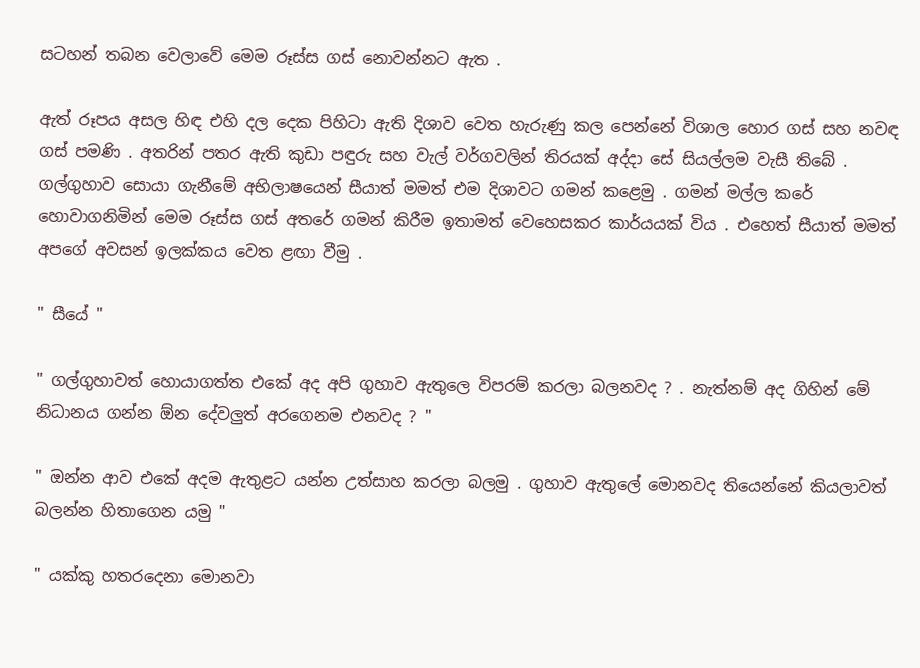සටහන් තබන වෙලාවේ මෙම රූස්ස ගස් නොවන්නට ඇත .

ඇත් රූපය අසල හිඳ එහි දල දෙක පිහිටා ඇති දිශාව වෙත හැරුණු කල පෙන්නේ විශාල හොර ගස් සහ නවඳ ගස් පමණි . අතරින් පතර ඇති කුඩා පඳුරු සහ වැල් වර්ගවලින් තිරයක් අද්දා සේ සියල්ලම වැසී තිබේ . ගල්ගුහාව සොයා ගැනීමේ අභිලාෂයෙන් සීයාත් මමත් එම දිශාවට ගමන් කළෙමු . ගමන් මල්ල කරේ හොවාගනිමින් මෙම රූස්ස ගස් අතරේ ගමන් කිරීම ඉතාමත් වෙහෙසකර කාර්යයක් විය . එහෙත් සීයාත් මමත් අපගේ අවසන් ඉලක්කය වෙත ළඟා වීමු .

" සීයේ "

" ගල්ගුහාවත් හොයාගත්ත එකේ අද අපි ගුහාව ඇතුලෙ විපරම් කරලා බලනවද ? . නැත්නම් අද ගිහින් මේ නිධානය ගන්න ඕන දේවලුත් අරගෙනම එනවද ? "

" ඔන්න ආව එකේ අදම ඇතුළට යන්න උත්සාහ කරලා බලමු . ගුහාව ඇතුලේ මොනවද තියෙන්නේ කියලාවත් බලන්න හිතාගෙන යමු "

" යක්කු හතරදෙනා මොනවා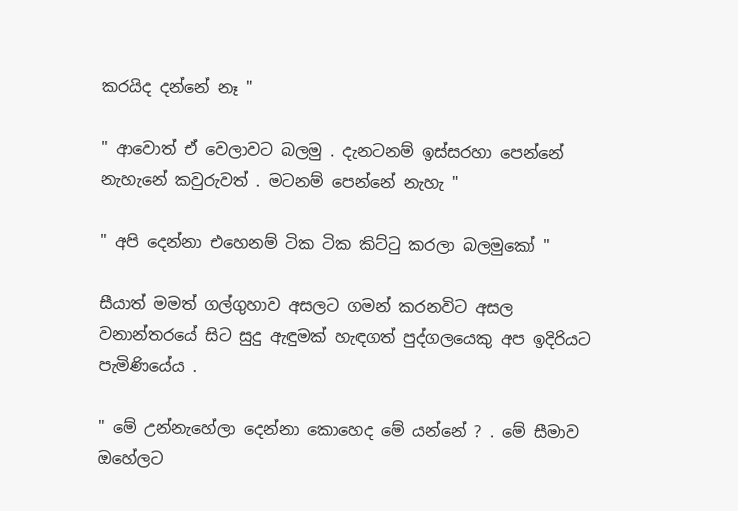කරයිද දන්නේ නෑ "

" ආවොත් ඒ වෙලාවට බලමු . දැනටනම් ඉස්සරහා පෙන්නේ නැහැනේ කවුරුවත් . මටනම් පෙන්නේ නැහැ "

" අපි දෙන්නා එහෙනම් ටික ටික කිට්ටු කරලා බලමුකෝ "

සීයාත් මමත් ගල්ගුහාව අසලට ගමන් කරනවිට අසල වනාන්තරයේ සිට සුදු ඇඳුමක් හැඳගත් පුද්ගලයෙකු අප ඉදිරියට පැමිණියේය .

" මේ උන්නැහේලා දෙන්නා කොහෙද මේ යන්නේ ? . මේ සීමාව ඔහේලට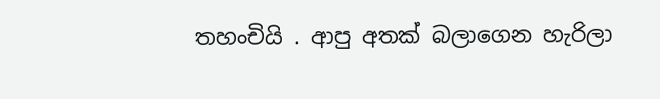තහංචියි . ආපු අතක් බලාගෙන හැරිලා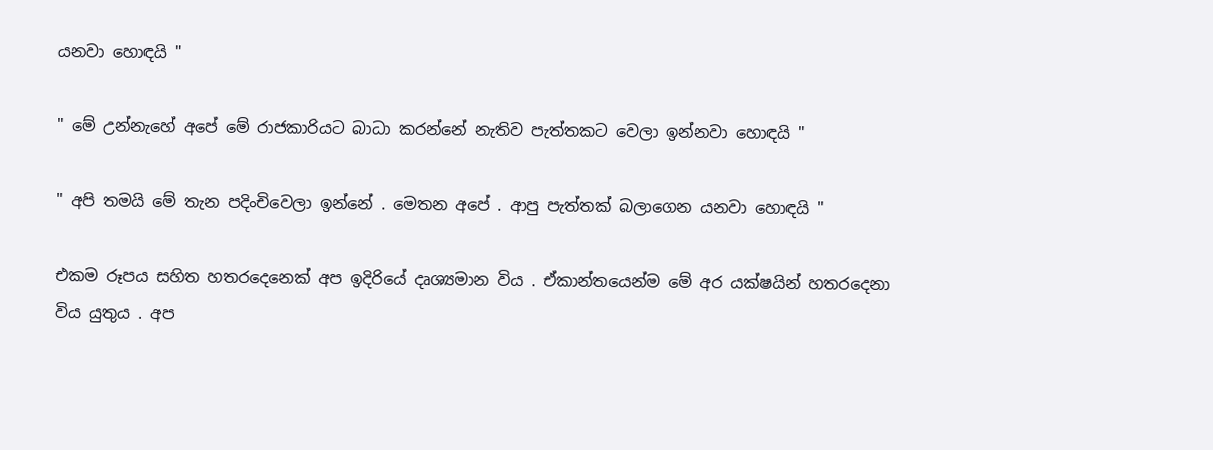යනවා හොඳයි "

" මේ උන්නැහේ අපේ මේ රාජකාරියට බාධා කරන්නේ නැතිව පැත්තකට වෙලා ඉන්නවා හොඳයි "

" අපි තමයි මේ තැන පදිංචිවෙලා ඉන්නේ . මෙතන අපේ . ආපු පැත්තක් බලාගෙන යනවා හොඳයි "

එකම රූපය සහිත හතරදෙනෙක් අප ඉදිරියේ දෘශ්‍යමාන විය . ඒකාන්තයෙන්ම මේ අර යක්ෂයින් හතරදෙනා විය යුතුය . අප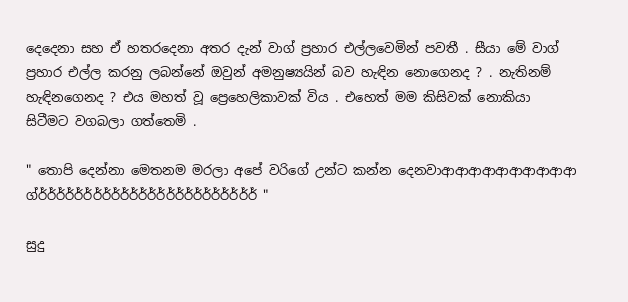දෙදෙනා සහ ඒ හතරදෙනා අතර දැන් වාග් ප්‍රහාර එල්ලවෙමින් පවතී . සීයා මේ වාග් ප්‍රහාර එල්ල කරනු ලබන්නේ ඔවුන් අමනුෂ්‍යයින් බව හැඳින නොගෙනද ? . නැතිනම් හැඳිනගෙනද ? එය මහත් වූ ප්‍රෙහෙලිකාවක් විය . එහෙත් මම කිසිවක් නොකියා සිටීමට වගබලා ගත්තෙමි .

" තොපි දෙන්නා මෙතනම මරලා අපේ වරිගේ උන්ට කන්න දෙනවාආආආආආආආආආආ ග්ර්ර්ර්ර්ර්ර්ර්ර්ර්ර්ර්ර්ර්ර්ර්ර්ර්ර්ර්ර්ර්ර්ර්ර් "

සුදු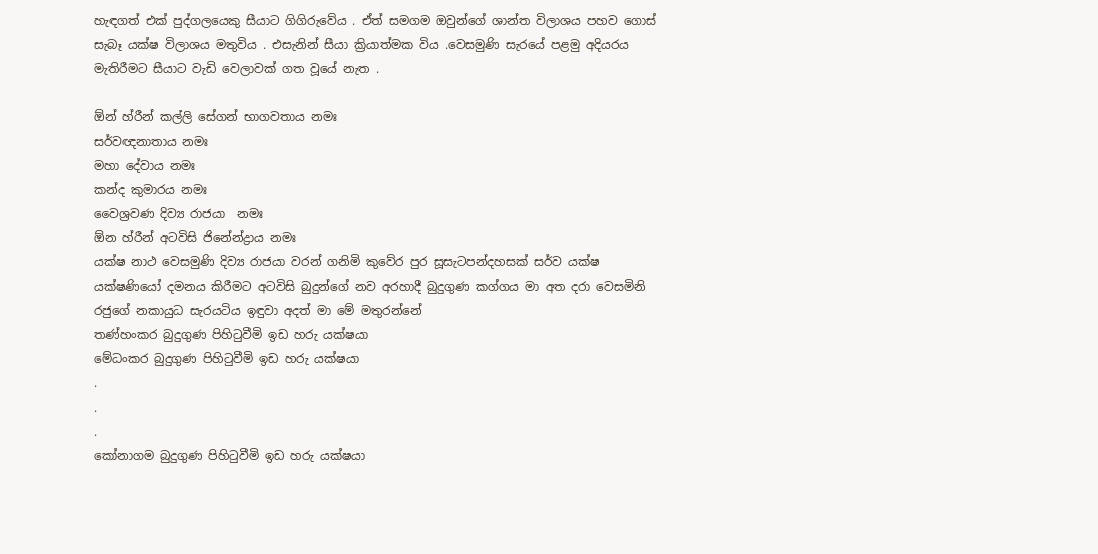හැඳගත් එක් පුද්ගලයෙකු සීයාට ගිගිරුවේය . ඒත් සමගම ඔවුන්ගේ ශාන්ත විලාශය පහව ගොස් සැබෑ යක්ෂ විලාශය මතුවිය . එසැනින් සීයා ක්‍රියාත්මක විය .වෙසමුණි සැරයේ පළමු අදියරය මැතිරීමට සීයාට වැඩි වෙලාවක් ගත වූයේ නැත .

ඕන් හ්රීන් කල්ලි සේගන් භාගවතාය නමඃ
සර්වඥනාතාය නමඃ
මහා දේවාය නමඃ
කන්ද කුමාරය නමඃ
වෛශ්‍රවණ දිව්‍ය රාජයා  නමඃ
ඕන හ්රීන් අටවිසි ජිනේන්ද්‍රාය නමඃ
යක්ෂ නාථ වෙසමුණි දිව්‍ය රාජයා වරන් ගනිමි කුවේර පුර සූසැටපන්දහසක් සර්ව යක්ෂ යක්ෂණියෝ දමනය කිරීමට අටවිසි බුදුන්ගේ නව අරහාදී බුදුගුණ කග්ගය මා අත දරා වෙසමිනි රජුගේ නකායුධ සැරයටිය ඉඳුවා අදත් මා මේ මතුරන්නේ
තණ්හංකර බුදුගුණ පිහිටුවීමි ඉඩ හරු යක්ෂයා
මේධංකර බුදුගුණ පිහිටුවීමි ඉඩ හරු යක්ෂයා
.
.
.
කෝනාගම බුදුගුණ පිහිටුවීමි ඉඩ හරු යක්ෂයා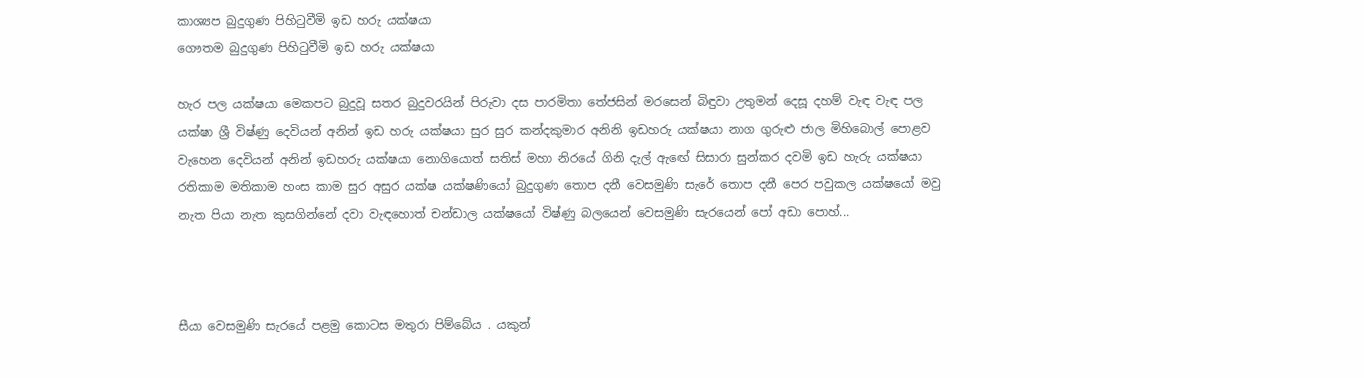කාශ්‍යප බුදුගුණ පිහිටුවීමි ඉඩ හරු යක්ෂයා
ගෞතම බුදුගුණ පිහිටුවීමි ඉඩ හරු යක්ෂයා

හැර පල යක්ෂයා මෙකපට බුදුවූ සතර බුදුවරයින් පිරුවා දස පාරමිතා තේජසින් මරසෙන් බිඳුවා උතුමන් දෙසූ දහම් වැඳ වැඳ පල යක්ෂා ශ්‍රී විෂ්ණු දෙවියන් අනින් ඉඩ හරු යක්ෂයා සුර සුර කන්දකුමාර අනිනි ඉඩහරු යක්ෂයා නාග ගුරුළු ජාල මිහිබොල් පොළව වැහෙන දෙවියන් අනින් ඉඩහරු යක්ෂයා නොගියොත් සතිස් මහා නිරයේ ගිනි දැල් ඇඟේ සිසාරා සුන්කර දවමි ඉඩ හැරු යක්ෂයා රතිකාම මතිකාම හංස කාම සුර අසුර යක්ෂ යක්ෂණියෝ බුදුගුණ තොප දනී වෙසමුණි සැරේ තොප දනී පෙර පවුකල යක්ෂයෝ මවු නැත පියා නැත කුසගින්නේ දවා වැඳහොත් චන්ඩාල යක්ෂයෝ විෂ්ණු බලයෙන් වෙසමුණි සැරයෙන් පෝ අඩා පොහ්...



සීයා වෙසමුණි සැරයේ පළමු කොටස මතුරා පිම්බේය . යකුන්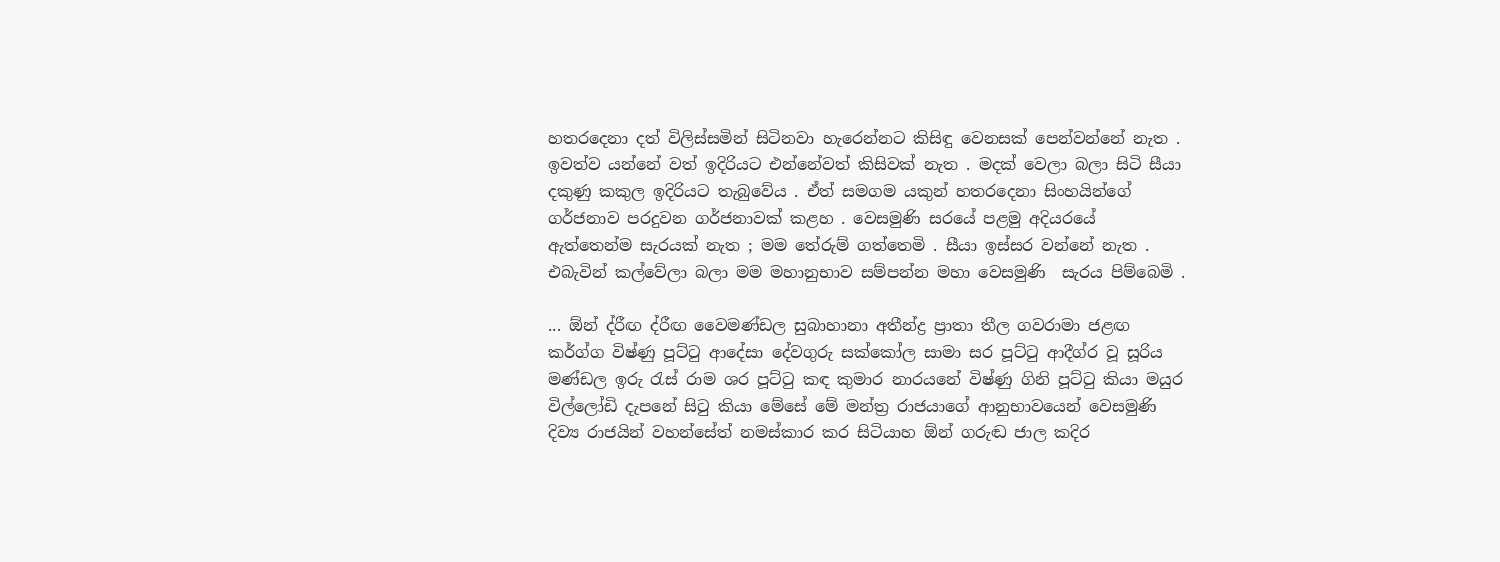හතරදෙනා දත් විලිස්සමින් සිටිනවා හැරෙන්නට කිසිඳු වෙනසක් පෙන්වන්නේ නැත . ඉවත්ව යන්නේ වත් ඉදිරියට එන්නේවත් කිසිවක් නැත . මදක් වෙලා බලා සිටි සීයා දකුණු කකුල ඉදිරියට තැබුවේය . ඒත් සමගම යකුන් හතරදෙනා සිංහයින්ගේ ගර්ජනාව පරදුවන ගර්ජනාවක් කළහ . වෙසමුණි සරයේ පළමු අදියරයේ ඇත්තෙන්ම සැරයක් නැත ; මම තේරුම් ගත්තෙමි . සීයා ඉස්සර වන්නේ නැත . එබැවින් කල්වේලා බලා මම මහානුභාව සම්පන්න මහා වෙසමුණි  සැරය පිම්බෙමි .

... ඕන් ද්රීඟ ද්රීඟ වෛමණ්ඩල සුබාහානා අතීන්ද්‍ර ප්‍රාතා තීල ගවරාමා ජළඟ කර්ග්ග විෂ්ණු පූට්ටු ආදේසා දේවගුරු සක්කෝල සාමා සර පූට්ටු ආදීග්ර වූ සූරිය මණ්ඩල ඉරු රැස් රාම ශර පූට්ටු කඳ කුමාර නාරයනේ විෂ්ණු ගිනි පූට්ටු කියා මයුර විල්ලෝඩි දැපනේ සිටු කියා මේසේ මේ මන්ත්‍ර රාජයාගේ ආනුභාවයෙන් වෙසමුණි දිව්‍ය රාජයින් වහන්සේත් නමස්කාර කර සිටියාහ ඕන් ගරුඬ ජාල කදිර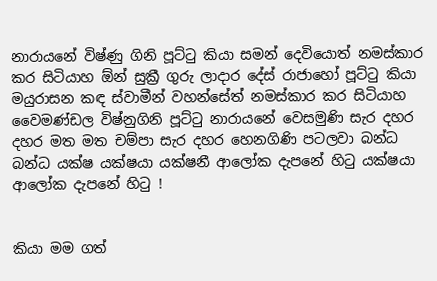නාරායනේ විෂ්ණු ගිනි පූට්ටු කියා සමන් දෙවියොත් නමස්කාර කර සිටියාහ ඕන් සුක්‍රී ගුරු ලාදාර දේස් රාජාහෝ පූට්ටු කියා මයුරාසන කඳ ස්වාමීන් වහන්සේත් නමස්කාර කර සිටියාහ වෛමණ්ඩල විෂ්නුගිනි පූට්ටු නාරායනේ වෙසමුණි සැර දහර දහර මත මත චම්පා සැර දහර හෙනගිණි පටලවා බන්ධ බන්ධ යක්ෂ යක්ෂයා යක්ෂනී ආලෝක දැපනේ හිටු යක්ෂයා ආලෝක දැපනේ හිටු !


කියා මම ගත්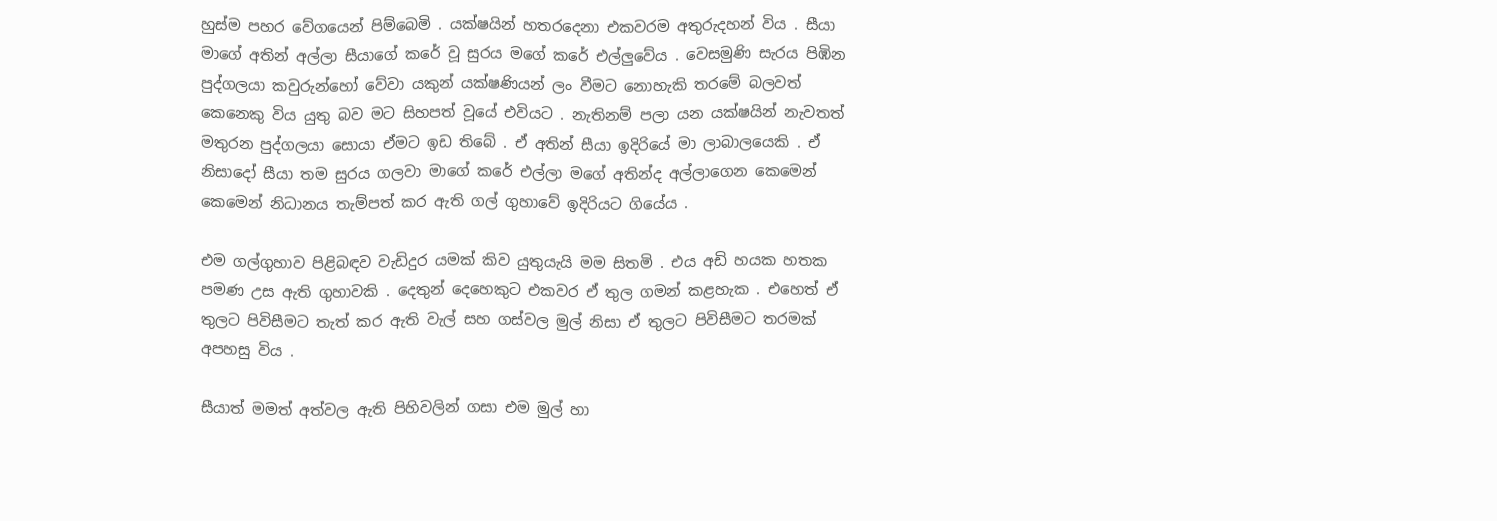හුස්ම පහර වේගයෙන් පිම්බෙමි . යක්ෂයින් හතරදෙනා එකවරම අතුරුදහන් විය . සීයා මාගේ අතින් අල්ලා සීයාගේ කරේ වූ සුරය මගේ කරේ එල්ලුවේය . වෙසමුණි සැරය පිඹින පුද්ගලයා කවුරුන්හෝ වේවා යකුන් යක්ෂණියන් ලං වීමට නොහැකි තරමේ බලවත් කෙනෙකු විය යුතු බව මට සිහපත් වූයේ එවියට . නැතිනම් පලා යන යක්ෂයින් නැවතත් මතුරන පුද්ගලයා සොයා ඒමට ඉඩ තිබේ . ඒ අතින් සීයා ඉදිරියේ මා ලාබාලයෙකි . ඒ නිසාදෝ සීයා තම සුරය ගලවා මාගේ කරේ එල්ලා මගේ අතින්ද අල්ලාගෙන කෙමෙන් කෙමෙන් නිධානය තැම්පත් කර ඇති ගල් ගුහාවේ ඉදිරියට ගියේය .

එම ගල්ගුහාව පිළිබඳව වැඩිදුර යමක් කිව යුතුයැයි මම සිතමි . එය අඩි හයක හතක පමණ උස ඇති ගුහාවකි . දෙතුන් දෙහෙකුට එකවර ඒ තුල ගමන් කළහැක . එහෙත් ඒ තුලට පිවිසීමට තැත් කර ඇති වැල් සහ ගස්වල මුල් නිසා ඒ තුලට පිවිසීමට තරමක් අපහසු විය .

සීයාත් මමත් අත්වල ඇති පිහිවලින් ගසා එම මුල් හා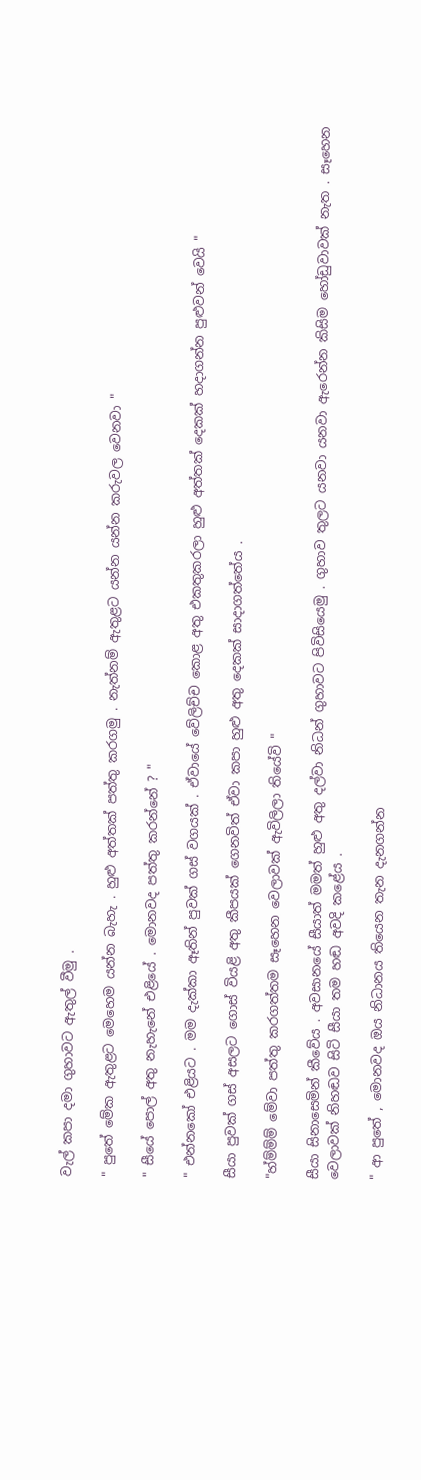වැල් කපා දමා ගුහාවට ඇතුල් වීමු .

" පුතේ මේක ඇතුළට මෙහෙම යන්න බැහැ . හුළු අත්තක් පත්තු කරගමු . නැත්නම් ඇතුළට යන්න යන්න කරුවල වෙනවා "

" සීයේ පොල් අතු නැහැනේ එළියේ . මොනවද පත්තු කරන්නේ ? "

" එන්නකෝ එළියට . මම දැක්කා ඈතින් පුවක් ගස් වගයක් . ඒවායේ වේලිච්ච කොළ අතු එකතුකරලා හුළු අත්තක් දෙකක් හදාගන්න පුළුවන් වෙයි "

සීයා පුවක් ගස් අසලට ගොස් වියළි අතු කීපයක් ගෙනවිත් ඒවා කපා හුළු අතු දෙකක් සාදාගත්තේය .

"හ්ම්ම්ම් මේවා පත්තු කරගත්තම සෑහෙන වෙලාවක් ඇවිලිලා තියේවි "

සීයා සිනාසෙමින් කීවේය . අවසානයේ සීයාත් මමත් හුළු අතු දල්වා නිධන් ගුහාවට පිවිසියෙමු . ගුහාව තුලට යනවා යනවා ඇරෙන්න කිසිම හෝඩුවාවක් නැත . සෑහෙන වෙලාවක් නිහඬව සිටි සීයා තම හඬ අවදි කළේය .

" ආ පුතේ , මොනවද ඔය නිධානය තියෙන තැන දැනගන්න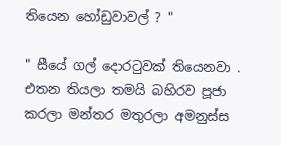තියෙන හෝඩුවාවල් ? "

" සීයේ ගල් දොරටුවක් තියෙනවා . එතන තියලා තමයි බහිරව පූජා කරලා මන්තර මතුරලා අමනුස්ස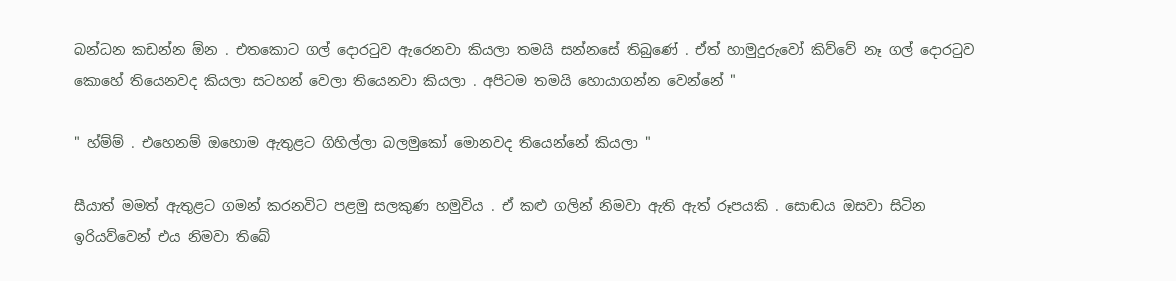බන්ධන කඩන්න ඕන . එතකොට ගල් දොරටුව ඇරෙනවා කියලා තමයි සන්නසේ තිබුණේ . ඒත් හාමුදුරුවෝ කිව්වේ නෑ ගල් දොරටුව කොහේ තියෙනවද කියලා සටහන් වෙලා තියෙනවා කියලා . අපිටම තමයි හොයාගන්න වෙන්නේ "

" හ්ම්ම් . එහෙනම් ඔහොම ඇතුළට ගිහිල්ලා බලමුකෝ මොනවද තියෙන්නේ කියලා "

සීයාත් මමත් ඇතුළට ගමන් කරනවිට පළමු සලකුණ හමුවිය . ඒ කළු ගලින් නිමවා ඇති ඇත් රූපයකි . සොඬය ඔසවා සිටින ඉරියව්වෙන් එය නිමවා තිබේ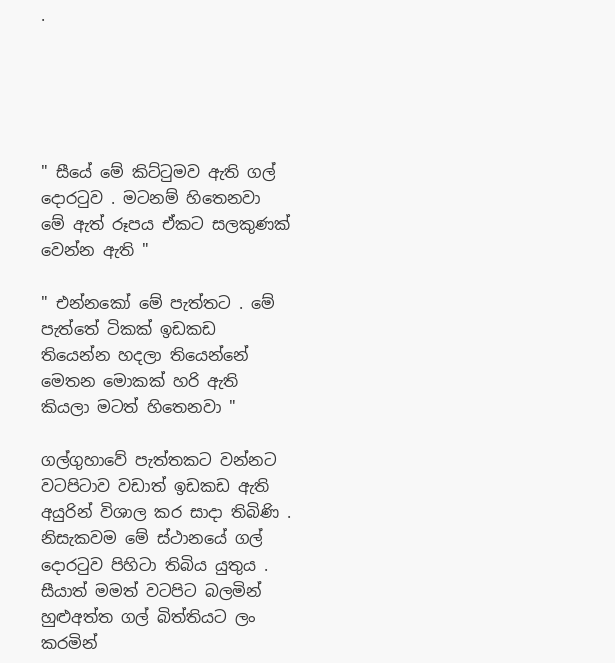.





" සීයේ මේ කිට්ටුමව ඇති ගල් දොරටුව . මටනම් හිතෙනවා මේ ඇත් රූපය ඒකට සලකුණක් වෙන්න ඇති "

" එන්නකෝ මේ පැත්තට . මේ පැත්තේ ටිකක් ඉඩකඩ තියෙන්න හදලා තියෙන්නේ මෙතන මොකක් හරි ඇති කියලා මටත් හිතෙනවා "

ගල්ගුහාවේ පැත්තකට වන්නට වටපිටාව වඩාත් ඉඩකඩ ඇති අයුරින් විශාල කර සාදා තිබිණි . නිසැකවම මේ ස්ථානයේ ගල් දොරටුව පිහිටා තිබිය යුතුය . සීයාත් මමත් වටපිට බලමින් හුළුඅත්ත ගල් බිත්තියට ලං කරමින්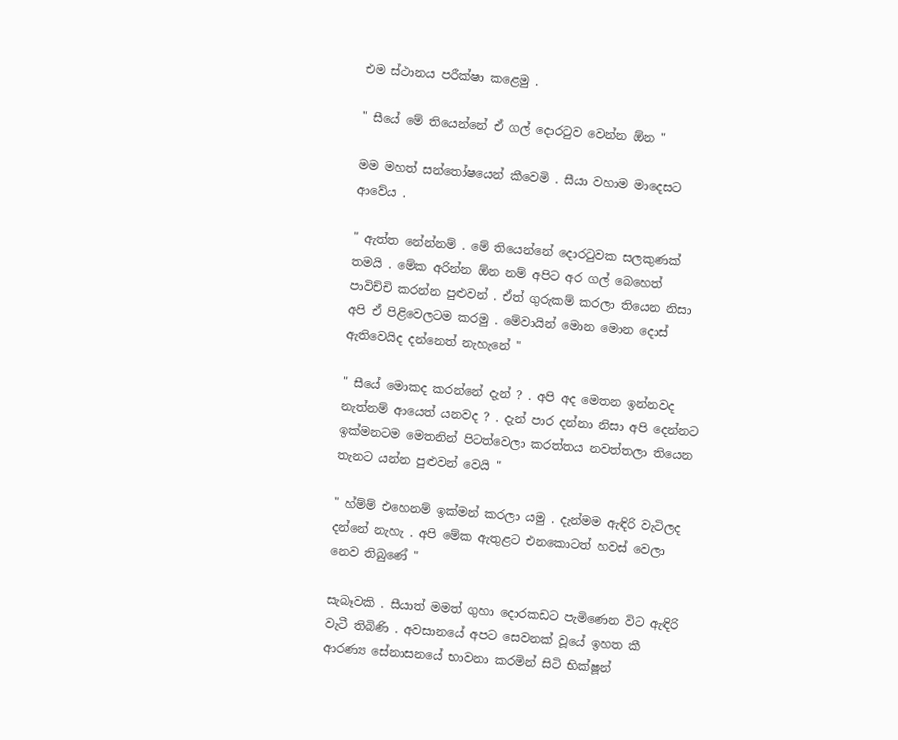එම ස්ථානය පරීක්ෂා කළෙමු .

" සීයේ මේ තියෙන්නේ ඒ ගල් දොරටුව වෙන්න ඕන "

මම මහත් සන්තෝෂයෙන් කීවෙමි . සීයා වහාම මාදෙසට ආවේය .

" ඇත්ත නේන්නම් . මේ තියෙන්නේ දොරටුවක සලකුණක් තමයි . මේක අරින්න ඕන නම් අපිට අර ගල් බෙහෙත් පාවිච්චි කරන්න පුළුවන් . ඒත් ගුරුකම් කරලා තියෙන නිසා අපි ඒ පිළිවෙලටම කරමු . මේවායින් මොන මොන දොස් ඇතිවෙයිද දන්නෙත් නැහැනේ "

" සීයේ මොකද කරන්නේ දැන් ? . අපි අද මෙතන ඉන්නවද නැත්නම් ආයෙත් යනවද ? . දැන් පාර දන්නා නිසා අපි දෙන්නට ඉක්මනටම මෙතනින් පිටත්වෙලා කරත්තය නවත්තලා තියෙන තැනට යන්න පුළුවන් වෙයි "

" හ්ම්ම් එහෙනම් ඉක්මන් කරලා යමු . දැන්මම ඇඳිරි වැටිලද දන්නේ නැහැ . අපි මේක ඇතුළට එනකොටත් හවස් වෙලා නෙව තිබුණේ "

සැබෑවකි . සීයාත් මමත් ගුහා දොරකඩට පැමිණෙන විට ඇඳිරි වැටී තිබිණි . අවසානයේ අපට සෙවනක් වූයේ ඉහත කී ආරණ්‍ය සේනාසනයේ භාවනා කරමින් සිටි භික්ෂූන්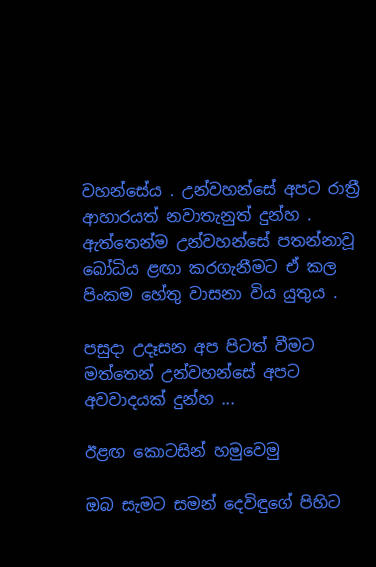වහන්සේය . උන්වහන්සේ අපට රාත්‍රී ආහාරයත් නවාතැනුත් දුන්හ . ඇත්තෙන්ම උන්වහන්සේ පතන්නාවූ බෝධිය ළඟා කරගැනීමට ඒ කල පිංකම හේතු වාසනා විය යුතුය .

පසුදා උදෑසන අප පිටත් වීමට මත්තෙන් උන්වහන්සේ අපට අවවාදයක් දුන්හ ...

ඊළඟ කොටසින් හමුවෙමු

ඔබ සැමට සමන් දෙවිඳුගේ පිහිට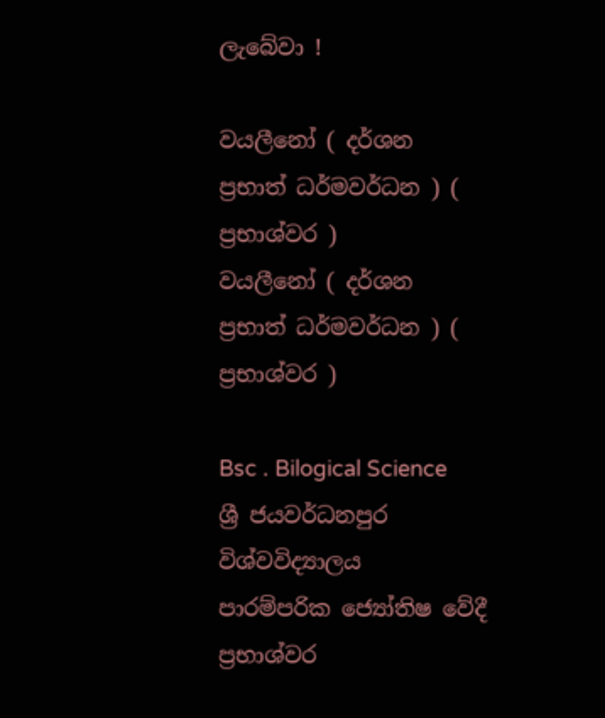ලැබේවා !

වයලීනෝ ( දර්ශන ප්‍රභාත් ධර්මවර්ධන ) ( ප්‍රභාශ්වර )
වයලීනෝ ( දර්ශන ප්‍රභාත් ධර්මවර්ධන ) ( ප්‍රභාශ්වර )

Bsc . Bilogical Science
ශ්‍රී ජයවර්ධනපුර විශ්වවිද්‍යාලය
පාරම්පරික ජ්‍යෝතිෂ වේදී
ප්‍රභාශ්වර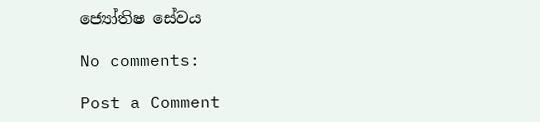ජ්‍යෝතිෂ සේවය

No comments:

Post a Comment